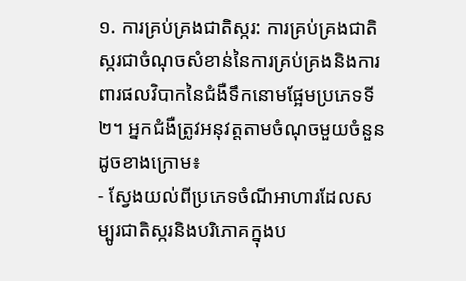១. ការគ្រប់គ្រងជាតិស្ករ: ការគ្រប់គ្រងជាតិស្ករជាចំណុចសំខាន់នៃការគ្រប់គ្រងនិងការពារផលវិបាកនៃជំងឺទឹកនោមផ្អែមប្រភេទទី២។ អ្នកជំងឺត្រូវអនុវត្តតាមចំណុចមួយចំនួនដូចខាងក្រោម៖
- ស្វែងយល់ពីប្រភេទចំណីអាហារដែលសម្បូរជាតិស្ករនិងបរិភោគក្នុងប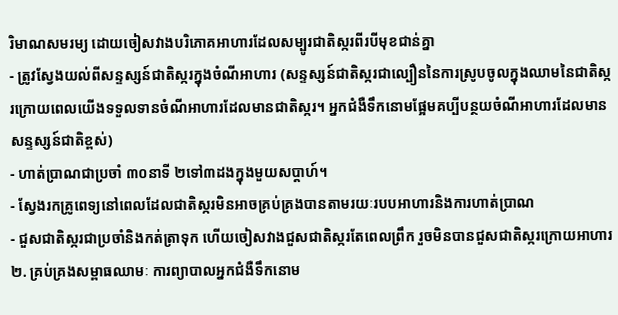រិមាណសមរម្យ ដោយចៀសវាងបរិភោគអាហារដែលសម្បូរជាតិស្ករពីរបីមុខជាន់គ្នា
- ត្រូវស្វែងយល់ពីសន្ទស្សន៍ជាតិស្ករក្នុងចំណីអាហារ (សន្ទស្សន៍ជាតិស្ករជាល្បឿននៃការស្រូបចូលក្នុងឈាមនៃជាតិស្ករក្រោយពេលយើងទទួលទានចំណីអាហារដែលមានជាតិស្ករ។ អ្នកជំងឺទឹកនោមផ្អែមគប្បីបន្ថយចំណីអាហារដែលមានសន្ទស្សន៍ជាតិខ្ពស់)
- ហាត់ប្រាណជាប្រចាំ ៣០នាទី ២ទៅ៣ដងក្នុងមួយសប្តាហ៍។
- ស្វែងរកគ្រូពេទ្យនៅពេលដែលជាតិស្ករមិនអាចគ្រប់គ្រងបានតាមរយៈរបបអាហារនិងការហាត់ប្រាណ
- ជួសជាតិស្ករជាប្រចាំនិងកត់ត្រាទុក ហើយចៀសវាងជួសជាតិស្ករតែពេលព្រឹក រួចមិនបានជួសជាតិស្ករក្រោយអាហារ
២. គ្រប់គ្រងសម្ពាធឈាមៈ ការព្យាបាលអ្នកជំងឺទឹកនោម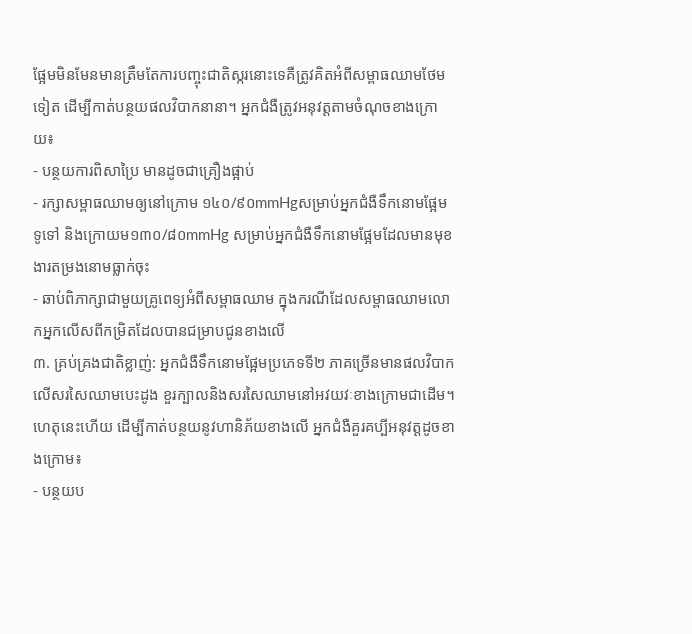ផ្អែមមិនមែនមានត្រឹមតែការបញ្ចុះជាតិស្ករនោះទេគឺត្រូវគិតអំពីសម្ពាធឈាមថែមទៀត ដើម្បីកាត់បន្ថយផលវិបាកនានា។ អ្នកជំងឺត្រូវអនុវត្តតាមចំណុចខាងក្រោយ៖
- បន្ថយការពិសាប្រៃ មានដូចជាគ្រឿងផ្អាប់
- រក្សាសម្ពាធឈាមឲ្យនៅក្រោម ១៤០/៩០mmHgសម្រាប់អ្នកជំងឺទឹកនោមផ្អែមទូទៅ និងក្រោយម១៣០/៨០mmHg សម្រាប់អ្នកជំងឺទឹកនោមផ្អែមដែលមានមុខងារតម្រងនោមធ្លាក់ចុះ
- ឆាប់ពិភាក្សាជាមួយគ្រូពេទ្យអំពីសម្ពាធឈាម ក្នុងករណីដែលសម្ពាធឈាមលោកអ្នកលើសពីកម្រិតដែលបានជម្រាបជូនខាងលើ
៣. គ្រប់គ្រងជាតិខ្លាញ់: អ្នកជំងឺទឹកនោមផ្អែមប្រភេទទី២ ភាគច្រើនមានផលវិបាកលើសរសៃឈាមបេះដូង ខួរក្បាលនិងសរសៃឈាមនៅអវយវៈខាងក្រោមជាដើម។ ហេតុនេះហើយ ដើម្បីកាត់បន្ថយនូវហានិភ័យខាងលើ អ្នកជំងឺគួរគប្បីអនុវត្តដូចខាងក្រោម៖
- បន្ថយប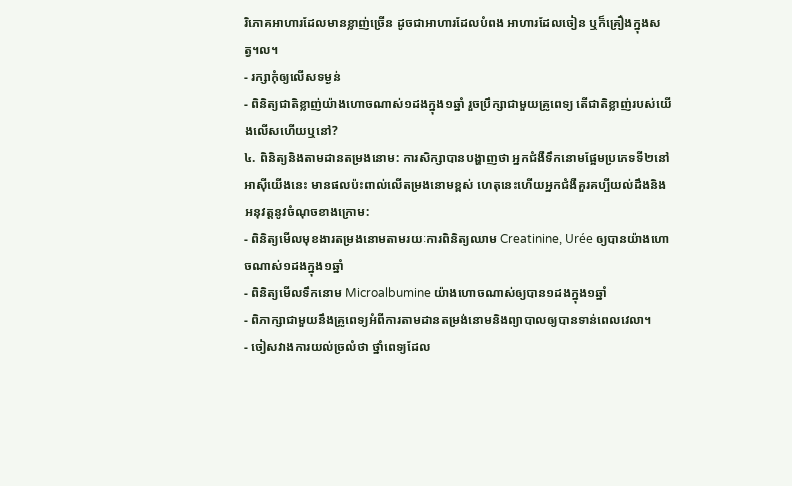រិភោគអាហារដែលមានខ្លាញ់ច្រើន ដូចជាអាហារដែលបំពង អាហារដែលចៀន ឬក៏គ្រឿងក្នុងសត្វ។ល។
- រក្សាកុំឲ្យលើសទម្ងន់
- ពិនិត្យជាតិខ្លាញ់យ៉ាងហោចណាស់១ដងក្នុង១ឆ្នាំ រួចប្រឹក្សាជាមួយគ្រូពេទ្យ តើជាតិខ្លាញ់របស់យើងលើសហើយឬនៅ?
៤. ពិនិត្យនិងតាមដានតម្រងនោម: ការសិក្សាបានបង្ហាញថា អ្នកជំងឺទឹកនោមផ្អែមប្រភេទទី២នៅអាស៊ីយើងនេះ មានផលប៉ះពាល់លើតម្រងនោមខ្ពស់ ហេតុនេះហើយអ្នកជំងឺគួរគប្បីយល់ដឹងនិងអនុវត្តនូវចំណុចខាងក្រោម:
- ពិនិត្យមើលមុខងារតម្រងនោមតាមរយៈការពិនិត្យឈាម Creatinine, Urée ឲ្យបានយ៉ាងហោចណាស់១ដងក្នុង១ឆ្នាំ
- ពិនិត្យមើលទឹកនោម Microalbumine យ៉ាងហោចណាស់ឲ្យបាន១ដងក្នុង១ឆ្នាំ
- ពិភាក្សាជាមួយនឹងគ្រូពេទ្យអំពីការតាមដានតម្រង់នោមនិងព្យាបាលឲ្យបានទាន់ពេលវេលា។
- ចៀសវាងការយល់ច្រលំថា ថ្នាំពេទ្យដែល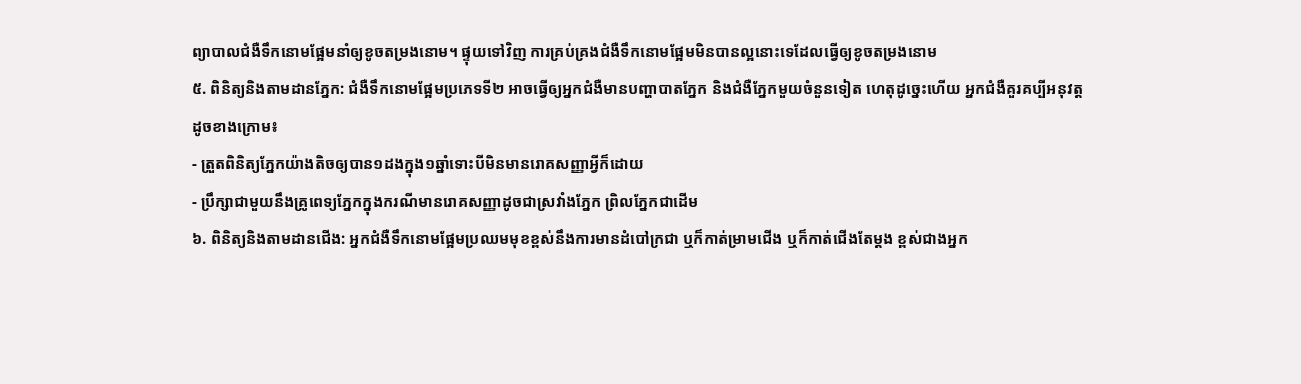ព្យាបាលជំងឺទឹកនោមផ្អែមនាំឲ្យខូចតម្រងនោម។ ផ្ទុយទៅវិញ ការគ្រប់គ្រងជំងឺទឹកនោមផ្អែមមិនបានល្អនោះទេដែលធ្វើឲ្យខូចតម្រងនោម
៥. ពិនិត្យនិងតាមដានភ្នែក: ជំងឺទឹកនោមផ្អែមប្រភេទទី២ អាចធ្វើឲ្យអ្នកជំងឺមានបញ្ហាបាតភ្នែក និងជំងឺភ្នែកមួយចំនួនទៀត ហេតុដូច្នេះហើយ អ្នកជំងឺគួរគប្បីអនុវត្តដូចខាងក្រោម៖
- ត្រួតពិនិត្យភ្នែកយ៉ាងតិចឲ្យបាន១ដងក្នុង១ឆ្នាំទោះបីមិនមានរោគសញ្ញាអ្វីក៏ដោយ
- ប្រឹក្សាជាមួយនឹងគ្រូពេទ្យភ្នែកក្នុងករណីមានរោគសញ្ញាដូចជាស្រវាំងភ្នែក ព្រិលភ្នែកជាដើម
៦. ពិនិត្យនិងតាមដានជើង: អ្នកជំងឺទឹកនោមផ្អែមប្រឈមមុខខ្ពស់នឹងការមានដំបៅក្រជា ឬក៏កាត់ម្រាមជើង ឬក៏កាត់ជើងតែម្តង ខ្ពស់ជាងអ្នក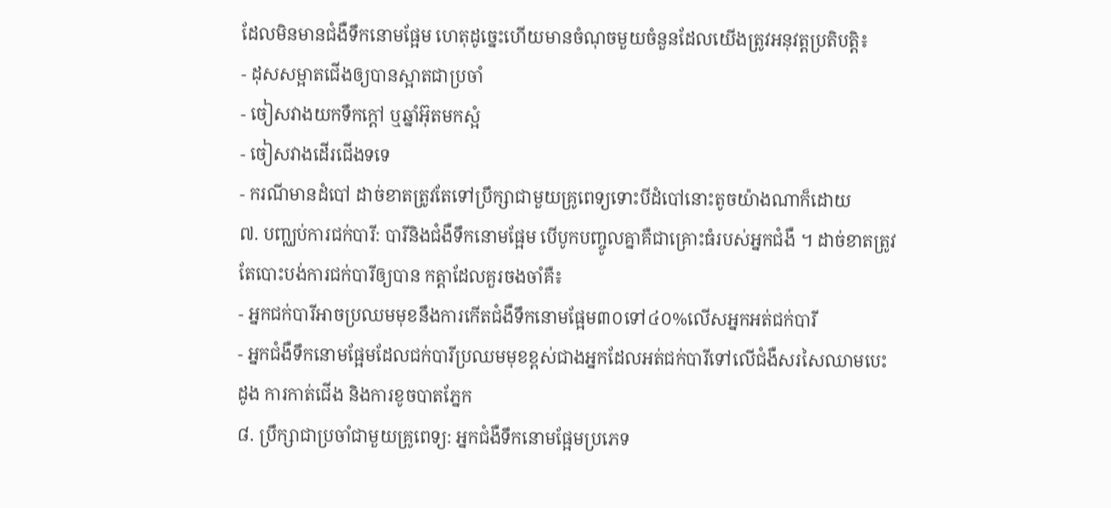ដែលមិនមានជំងឺទឹកនោមផ្អែម ហេតុដូច្នេះហើយមានចំណុចមួយចំនួនដែលយើងត្រូវអនុវត្តប្រតិបត្តិ៖
- ដុសសម្អាតជើងឲ្យបានស្អាតជាប្រចាំ
- ចៀសវាងយកទឹកក្តៅ ឬឆ្នាំអ៊ុតមកស្អំ
- ចៀសវាងដើរជើងទទេ
- ករណីមានដំបៅ ដាច់ខាតត្រូវតែទៅប្រឹក្សាជាមួយគ្រូពេទ្យទោះបីដំបៅនោះតូចយ៉ាងណាក៏ដោយ
៧. បញ្ឈប់ការជក់បារី: បារីនិងជំងឺទឹកនោមផ្អែម បើបូកបញ្ចូលគ្នាគឺជាគ្រោះធំរបស់អ្នកជំងឺ ។ ដាច់ខាតត្រូវតែបោះបង់ការជក់បារីឲ្យបាន កត្តាដែលគួរចងចាំគឺ៖
- អ្នកជក់បារីអាចប្រឈមមុខនឹងការកើតជំងឺទឹកនោមផ្អែម៣០ទៅ៤០%លើសអ្នកអត់ជក់បារី
- អ្នកជំងឺទឹកនោមផ្អែមដែលជក់បារីប្រឈមមុខខ្ពស់ជាងអ្នកដែលអត់ជក់បារីទៅលើជំងឺសរសៃឈាមបេះដូង ការកាត់ជើង និងការខូចបាតភ្នែក
៨. ប្រឹក្សាជាប្រចាំជាមួយគ្រូពេទ្យ: អ្នកជំងឺទឹកនោមផ្អែមប្រភេទ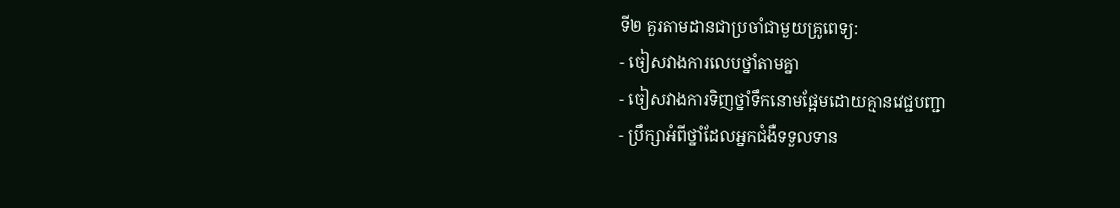ទី២ គួរតាមដានជាប្រចាំជាមួយគ្រូពេទ្យ:
- ចៀសវាងការលេបថ្នាំតាមគ្នា
- ចៀសវាងការទិញថ្នាំទឹកនោមផ្អែមដោយគ្មានវេជ្ជបញ្ជា
- ប្រឹក្សាអំពីថ្នាំដែលអ្នកជំងឺទទួលទាន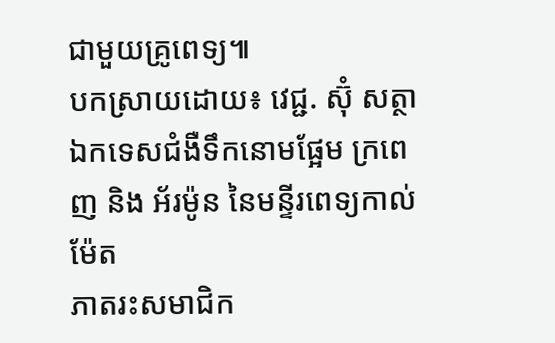ជាមួយគ្រូពេទ្យ៕
បកស្រាយដោយ៖ វេជ្ជ. ស៊ុំ សត្ថា
ឯកទេសជំងឺទឹកនោមផ្អែម ក្រពេញ និង អ័រម៉ូន នៃមន្ទីរពេទ្យកាល់ម៉ែត
ភាតរះសមាជិក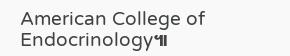American College of Endocrinology៕